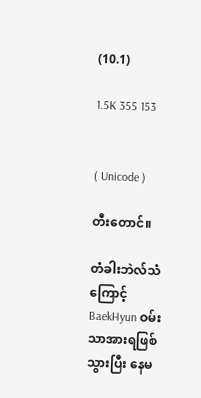(10.1)

1.5K 355 153


( Unicode )

တီးတောင်။

တံခါးဘဲလ်သံကြောင့် BaekHyun ဝမ်းသာအားရဖြစ်သွားပြီး နေမ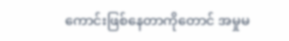ကောင်းဖြစ်နေတာကိုတောင် အမှုမ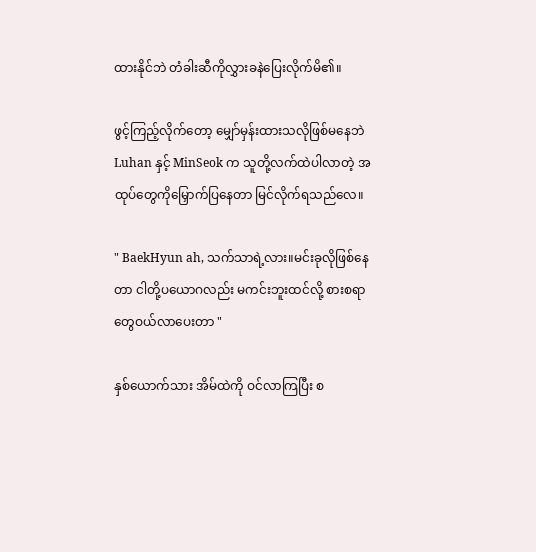ထားနိုင်ဘဲ တံခါးဆီကိုလွှားခနဲပြေးလိုက်မိ၏။

ဖွင့်ကြည့်လိုက်တော့ မျှော်မှန်းထားသလိုဖြစ်မနေဘဲ Luhan နှင့် MinSeok က သူတို့လက်ထဲပါလာတဲ့ အထုပ်တွေကိုမြှောက်ပြနေတာ မြင်လိုက်ရသည်လေ။

" BaekHyun ah, သက်သာရဲ့လား။မင်းခုလိုဖြစ်နေတာ ငါတို့ပယောဂလည်း မကင်းဘူးထင်လို့ စားစရာတွေဝယ်လာပေးတာ "

နှစ်ယောက်သား အိမ်ထဲကို ဝင်လာကြပြီး စ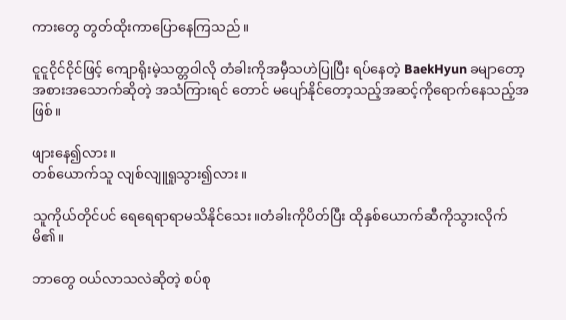ကားတွေ တွတ်ထိုးကာပြောနေကြသည်။

ငူငူငိုင်ငိုင်ဖြင့် ကျောရိုးမဲ့သတ္တဝါလို တံခါးကိုအမှီသဟဲပြုပြီး ရပ်နေတဲ့ BaekHyun ခမျာတော့ အစားအသောက်ဆိုတဲ့ အသံကြားရင် တောင် မပျော်နိုင်တော့သည့်အဆင့်ကိုရောက်နေသည့်အဖြစ်။

ဖျားနေ၍လား။
တစ်ယောက်သူ လျစ်လျူရူသွား၍လား။

သူကိုယ်တိုင်ပင် ရေရေရာရာမသိနိုင်သေး။တံခါးကိုပိတ်ပြီး ထိုနှစ်ယောက်ဆီကိုသွားလိုက်မိ၏။

ဘာတွေ ဝယ်လာသလဲဆိုတဲ့ စပ်စု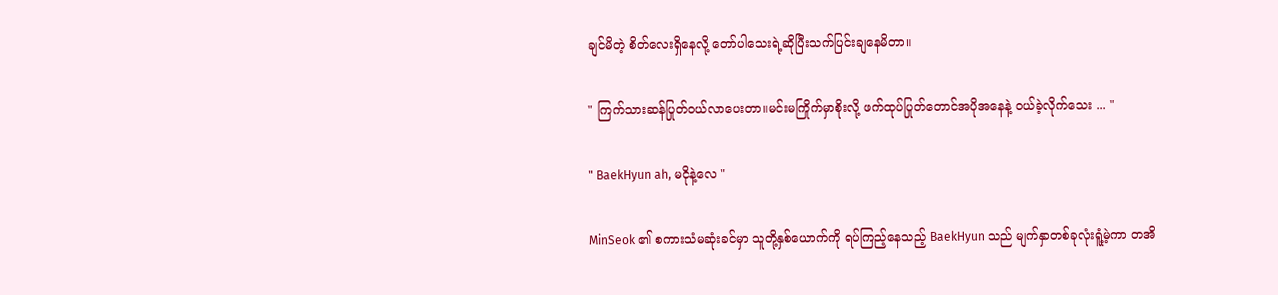ချင်မိတဲ့ စိတ်လေးရှိနေလို့ တော်ပါသေးရဲ့ဆိုပြီးသက်ပြင်းချနေမိတာ။

" ကြက်သားဆန်ပြုတ်ဝယ်လာပေးတာ။မင်းမကြိုက်မှာစိုးလို့ ဖက်ထုပ်ပြုတ်တောင်အပိုအနေနဲ့ ဝယ်ခဲ့လိုက်သေး ... "

" BaekHyun ah, မငိုနဲ့လေ "

MinSeok ၏ စကားသံမဆုံးခင်မှာ သူတို့နှစ်ယောက်ကို ရပ်ကြည့်နေသည့် BaekHyun သည် မျက်နှာတစ်ခုလုံးရူံ့မဲ့ကာ တအိ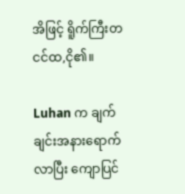အိဖြင့် ရိူက်ကြီးတငင်ထ,ငို၏။

Luhan က ချက်ချင်းအနားရောက်လာပြီး ကျောပြင်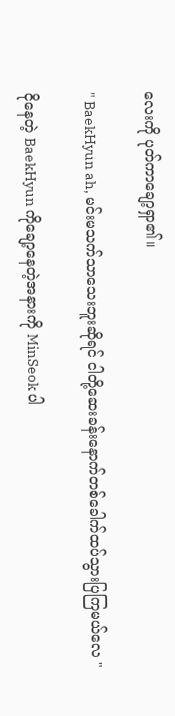လေးကို ပုတ်ကာချော့ရှာ၏။

" BaekHyun ah, မင်းမသက်သာသေးဘူးဆိုရင် ငါတို့ဆေးခန်းနောက်တစ်ခေါက်ထပ်သွားပြကြမယ်လေ "

ငိုနေတဲ့ BaekHyun ကိုချော့နေတဲ့အနားကို MinSeok ပါ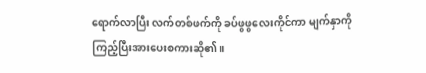ရောက်လာပြီး လက်တစ်ဖက်ကို ခပ်ဖွဖွလေးကိုင်ကာ မျက်နှာကိုကြည့်ပြီးအားပေးစကားဆို၏။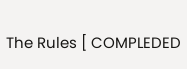The Rules [ COMPLEDED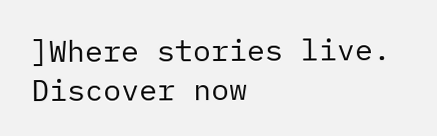]Where stories live. Discover now